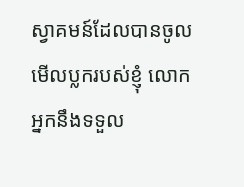ស្វាគមន៍ដែលបានចូលមើលប្លករបស់ខ្ញុំ លោកអ្នកនឹងទទួល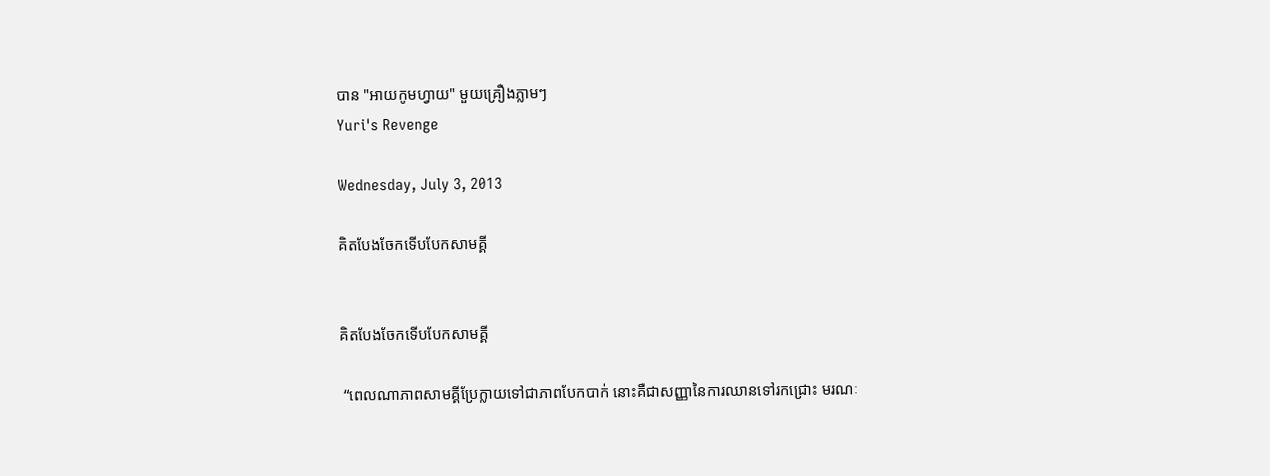បាន "អាយកូមហ្វាយ" មួយគ្រឿងភ្លាមៗ
Yuri's Revenge

Wednesday, July 3, 2013

គិតបែងចែកទើបបែកសាមគ្គី


គិតបែងចែកទើបបែកសាមគ្គី

 “ពេលណាភាពសាមគ្គីប្រែក្លាយទៅជាភាពបែកបាក់ នោះគឺជាសញ្ញានៃការឈានទៅរកជ្រោះ មរណៈ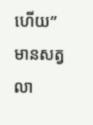ហើយ”
មានសត្វលា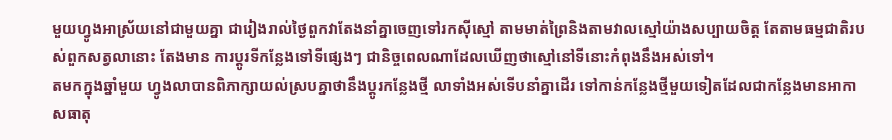មួយហ្វូងអាស្រ័យនៅជាមួយគ្នា ជារៀងរាល់ថ្ងៃពួកវាតែងនាំគ្នាចេញទៅរកស៊ីស្មៅ តាមមាត់ព្រៃនិងតាមវាលស្មៅយ៉ាងសប្បាយចិត្ត តែតាមធម្មជាតិរបស់ពួកសត្វលានោះ តែងមាន ការប្តូរទីកន្លែងទៅទីផ្សេងៗ ជានិច្ចពេលណាដែលឃើញថាស្មៅនៅទីនោះកំពុងនឹងអស់ទៅ។
តមកក្នុងឆ្នាំមួយ ហ្វូងលាបានពិភាក្សាយល់ស្របគ្នាថានឹងប្តូរកន្លែងថ្មី លាទាំងអស់ទើបនាំគ្នាដើរ ទៅកាន់កន្លែងថ្មីមួយទៀតដែលជាកន្លែងមានអាកាសធាតុ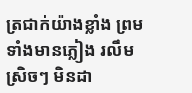ត្រជាក់យ៉ាងខ្លាំង ព្រមទាំងមានភ្លៀង រលឹមស្រិចៗ មិនដា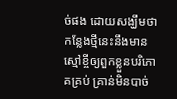ច់ផង ដោយសង្ឃឹមថាកន្លែងថ្មីនេះនឹងមានស្មៅខ្ចីឲ្យពួកខ្លួនបរិភោគគ្រប់ គ្រាន់មិនបាច់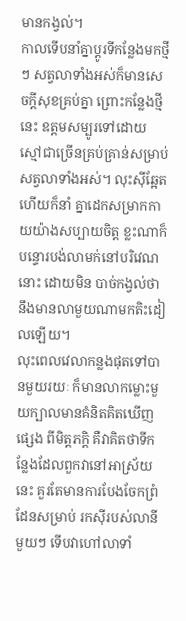មានកង្វល់។
កាលទើបនាំគ្នាប្តូរទីកន្លែងមកថ្មីៗ សត្វលាទាំងអស់ក៏មានសេចក្តីសុខគ្រប់គ្នា ព្រោះកន្លែងថ្មីនេះ ឧត្តមសម្បូរទៅដោយស្មៅជាច្រើនគ្រប់គ្រាន់សម្រាប់សត្វលាទាំងអស់។ លុះស៊ីឆ្អែតហើយក៏នាំ គ្នាដេកសម្រាកកាយយ៉ាងសប្បាយចិត្ត ខ្លះណាក៏បន្ទោរបង់លាមក់នៅបរិវេណនោះ ដោយមិន បាច់កង្វល់ថានឹងមានលាមួយណាមកតិះដៀលឡើយ។
លុះពេលវេលាកន្លងផុតទៅបានមួយរយៈ ក៏មានលាកម្លោះមួយក្បាលមានគំនិតគិតឃើញផ្សេង ពីមិត្តភក្តិ គឺវាគិតថាទីកន្លែងដែលពួកវានៅអាស្រ័យនេះ គួរតែមានការបែងចែកព្រំដែនសម្រាប់ រកស៊ីរបស់លានីមួយៗ ទើបវាហៅលាទាំ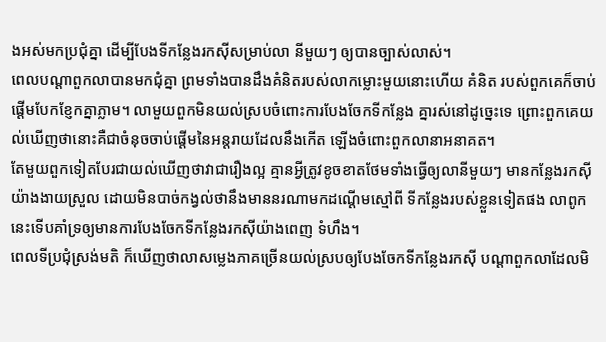ងអស់មកប្រជុំគ្នា ដើម្បីបែងទីកន្លែងរកស៊ីសម្រាប់លា នីមួយៗ ឲ្យបានច្បាស់លាស់។
ពេលបណ្តាពួកលាបានមកជុំគ្នា ព្រមទាំងបានដឹងគំនិតរបស់លាកម្លោះមួយនោះហើយ គំនិត របស់ពួកគេក៏ចាប់ផ្តើមបែកខ្ញែកគ្នាភ្លាម។ លាមួយពួកមិនយល់ស្របចំពោះការបែងចែកទីកន្លែង គ្នារស់នៅដូច្នេះទេ ព្រោះពួកគេយល់ឃើញថានោះគឺជាចំនុចចាប់ផ្តើមនៃអន្តរាយដែលនឹងកើត ឡើងចំពោះពួកលានាអនាគត។
តែមួយពួកទៀតបែរជាយល់ឃើញថាវាជារឿងល្អ គ្មានអ្វីត្រូវខូចខាតថែមទាំងធ្វើឲ្យលានីមួយៗ មានកន្លែងរកស៊ីយ៉ាងងាយស្រួល ដោយមិនបាច់កង្វល់ថានឹងមាននរណាមកដណ្តើមស្មៅពី ទីកន្លែងរបស់ខ្លួនទៀតផង លាពូកនេះទើបគាំទ្រឲ្យមានការបែងចែកទីកន្លែងរកស៊ីយ៉ាងពេញ ទំហឹង។
ពេលទីប្រជុំស្រង់មតិ ក៏ឃើញថាលាសម្លេងភាគច្រើនយល់ស្របឲ្យបែងចែកទីកន្លែងរកស៊ី បណ្តាពួកលាដែលមិ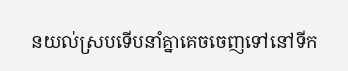នយល់ស្របទើបនាំគ្នាគេចចេញទៅនៅទីក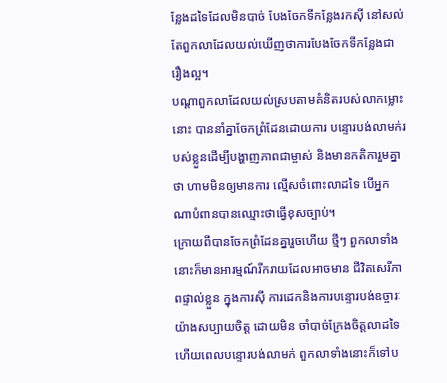ន្លែងដទៃដែលមិនបាច់ បែងចែកទីកន្លែងរកស៊ី នៅសល់តែពួកលាដែលយល់ឃើញថាការបែងចែកទីកន្លែងជារឿងល្អ។
បណ្តាពួកលាដែលយល់ស្របតាមគំនិតរបស់លាកម្លោះនោះ បាននាំគ្នាចែកព្រំដែនដោយការ បន្ទោរបង់លាមក់របស់ខ្លួនដើម្បីបង្ហាញភាពជាម្ចាស់ និងមានកតិការួមគ្នាថា ហាមមិនឲ្យមានការ ល្មើសចំពោះលាដទៃ បើអ្នកណាបំពានបានឈ្មោះថាធ្វើខុសច្បាប់។
ក្រោយពីបានចែកព្រំដែនគ្នារួចហើយ ថ្មីៗ ពួកលាទាំងនោះក៏មានអារម្មណ៍រីករាយដែលអាចមាន ជីវិតសេរីភាពផ្ទាល់ខ្លួន ក្នុងការស៊ី ការដេកនិងការបន្ទោរបង់ឧច្ចារៈយ៉ាងសប្បាយចិត្ត ដោយមិន ចាំបាច់ក្រែងចិត្តលាដទៃ ហើយពេលបន្ទោរបង់លាមក់ ពួកលាទាំងនោះក៏ទៅប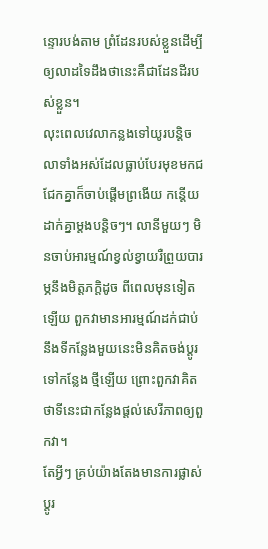ន្ទោរបង់តាម ព្រំដែនរបស់ខ្លួនដើម្បីឲ្យលាដទៃដឹងថានេះគឺជាដែនដីរបស់ខ្លួន។
លុះពេលវេលាកន្លងទៅយូរបន្តិច លាទាំងអស់ដែលធ្លាប់បែរមុខមកជជែកគ្នាក៏ចាប់ផ្តើមព្រងើយ កន្តើយដាក់គ្នាម្តងបន្តិចៗ។ លានីមួយៗ មិនចាប់អារម្មណ៍ខ្វល់ខ្វាយរឺព្រួយបារម្ភនឹងមិត្តភក្តិដូច ពីពេលមុនទៀតឡើយ ពួកវាមានអារម្មណ៍ដក់ជាប់នឹងទីកន្លែងមួយនេះមិនគិតចង់ប្តូរទៅកន្លែង ថ្មីឡើយ ព្រោះពួកវាគិតថាទីនេះជាកន្លែងផ្តល់សេរីភាពឲ្យពួកវា។
តែអ្វីៗ គ្រប់យ៉ាងតែងមានការផ្លាស់ប្តូរ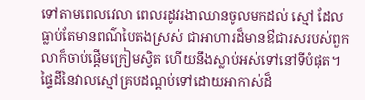ទៅតាមពេលវេលា ពេលរដូវរងាឈានចូលមកដល់ ស្មៅ ដែលធ្លាប់តែមានពណ៌បៃតងស្រស់ ជាអាហារដ៏មានឳជារសរបស់ពួកលាក៏ចាប់ផ្តើមក្រៀមស្វិត ហើយនឹងស្លាប់អស់ទៅនៅទីបំផុត។ ផ្ទៃដីនៃវាលស្មៅគ្របដណ្តប់ទៅដោយអាកាស់ដ៏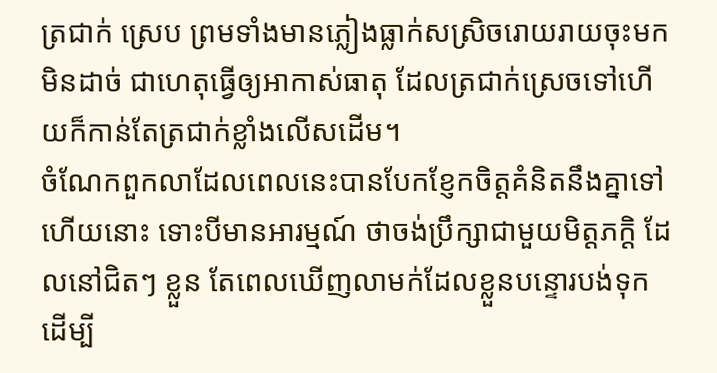ត្រជាក់ ស្រេប ព្រមទាំងមានភ្លៀងធ្លាក់សស្រិចរោយរាយចុះមកមិនដាច់ ជាហេតុធ្វើឲ្យអាកាស់ធាតុ ដែលត្រជាក់ស្រេចទៅហើយក៏កាន់តែត្រជាក់ខ្លាំងលើសដើម។
ចំណែកពួកលាដែលពេលនេះបានបែកខ្ញែកចិត្តគំនិតនឹងគ្នាទៅហើយនោះ ទោះបីមានអារម្មណ៍ ថាចង់ប្រឹក្សាជាមួយមិត្តភក្តិ ដែលនៅជិតៗ ខ្លួន តែពេលឃើញលាមក់ដែលខ្លួនបន្ទោរបង់ទុក ដើម្បី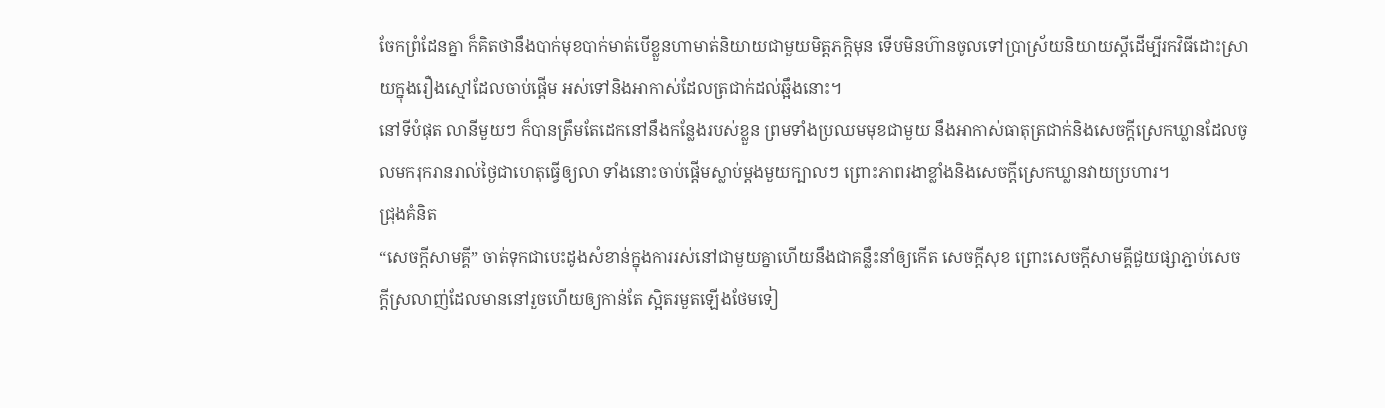ចែកព្រំដែនគ្នា ក៏គិតថានឹងបាក់មុខបាក់មាត់បើខ្លួនហាមាត់និយាយជាមួយមិត្តភក្តិមុន ទើបមិនហ៊ានចូលទៅប្រាស្រ័យនិយាយស្តីដើម្បីរកវិធីដោះស្រាយក្នុងរឿងស្មៅដែលចាប់ផ្តើម អស់ទៅនិងអាកាស់ដែលត្រជាក់ដល់ឆ្អឹងនោះ។
នៅទីបំផុត លានីមួយៗ ក៏បានត្រឹមតែដេកនៅនឹងកន្លែងរបស់ខ្លួន ព្រមទាំងប្រឈមមុខជាមួយ នឹងអាកាស់ធាតុត្រជាក់និងសេចក្តីស្រេកឃ្លានដែលចូលមករុករានរាល់ថ្ងៃជាហេតុធ្វើឲ្យលា ទាំងនោះចាប់ផ្តើមស្លាប់ម្តងមួយក្បាលៗ ព្រោះភាពរងាខ្លាំងនិងសេចក្តីស្រេកឃ្លានវាយប្រហារ។
ជ្រុងគំនិត
“សេចក្តីសាមគ្គី” ចាត់ទុកជាបេះដូងសំខាន់ក្នុងការរស់នៅជាមួយគ្នាហើយនឹងជាគន្លឹះនាំឲ្យកើត សេចក្តីសុខ ព្រោះសេចក្តីសាមគ្គីជួយផ្សាភ្ជាប់សេចក្តីស្រលាញ់ដែលមាននៅរួចហើយឲ្យកាន់តែ ស្អិតរមួតឡើងថែមទៀ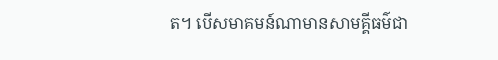ត។ បើសមាគមន៍ណាមានសាមគ្គីធម៌ជា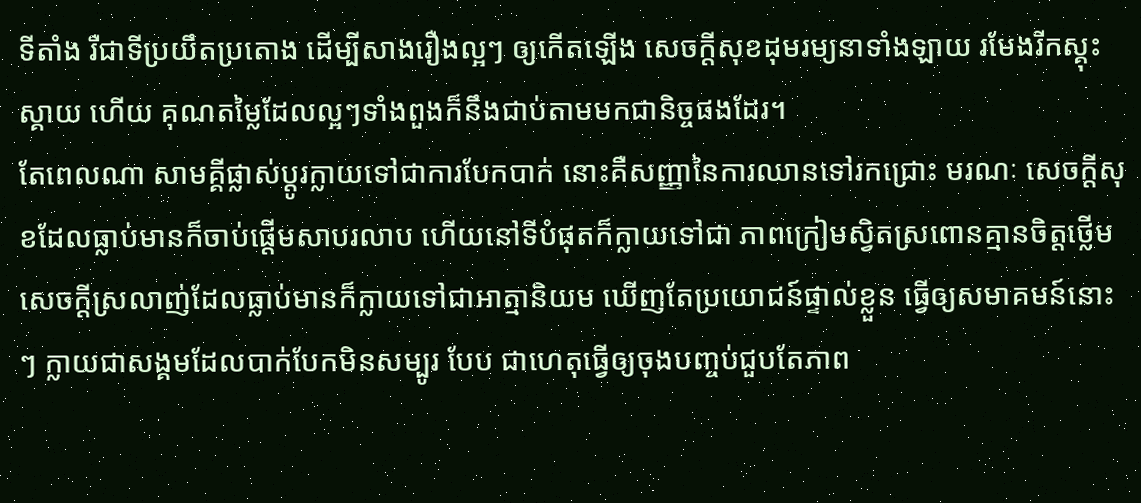ទីតាំង រឺជាទីប្រយឹតប្រតោង ដើម្បីសាងរឿងល្អៗ ឲ្យកើតឡើង សេចក្តីសុខដុមរម្យនាទាំងឡាយ រមែងរីកស្គុះស្គាយ ហើយ គុណតម្លៃដែលល្អៗទាំងពួងក៏នឹងជាប់តាមមកជានិច្ចផងដែរ។
តែពេលណា សាមគ្គីផ្លាស់ប្តូរក្លាយទៅជាការបែកបាក់ នោះគឺសញ្ញានៃការឈានទៅរកជ្រោះ មរណៈ សេចក្តីសុខដែលធ្លាប់មានក៏ចាប់ផ្តើមសាបរលាប ហើយនៅទីបំផុតក៏ក្លាយទៅជា ភាពក្រៀមស្វិតស្រពោនគ្មានចិត្តថ្លើម សេចក្តីស្រលាញ់ដែលធ្លាប់មានក៏ក្លាយទៅជាអាត្មានិយម ឃើញតែប្រយោជន៍ផ្ទាល់ខ្លួន ធ្វើឲ្យសមាគមន៍នោះៗ ក្លាយជាសង្គមដែលបាក់បែកមិនសម្បូរ បែប ជាហេតុធ្វើឲ្យចុងបញ្ចប់ជួបតែភាព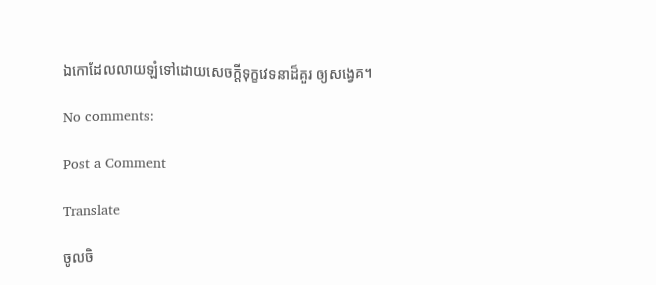ឯកោដែលលាយឡំទៅដោយសេចក្តីទុក្ខវេទនាដ៏គួរ ឲ្យសង្វេគ។

No comments:

Post a Comment

Translate

ចូលចិ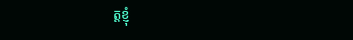ត្តខ្ញុំ